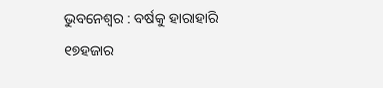ଭୁବନେଶ୍ୱର : ବର୍ଷକୁ ହାରାହାରି ୧୭ହଜାର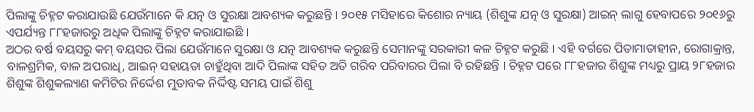ପିଲାଙ୍କୁ ଚିହ୍ନଟ କରାଯାଉଛି ଯେଉଁମାନେ କି ଯତ୍ନ ଓ ସୁରକ୍ଷା ଆବଶ୍ୟକ କରୁଛନ୍ତି । ୨୦୧୫ ମସିହାରେ କିଶୋର ନ୍ୟାୟ (ଶିଶୁଙ୍କ ଯତ୍ନ ଓ ସୁରକ୍ଷା) ଆଇନ୍ ଲାଗୁ ହେବାପରେ ୨୦୧୬ରୁ ଏପର୍ଯ୍ୟନ୍ତ ୮୮ହଜାରରୁ ଅଧିକ ପିଲାଙ୍କୁ ଚିହ୍ନଟ କରାଯାଇଛି ।
ଅଠର ବର୍ଷ ବୟସରୁ କମ୍ ବୟସର ପିଲା ଯେଉଁମାନେ ସୁରକ୍ଷା ଓ ଯତ୍ନ ଆବଶ୍ୟକ କରୁଛନ୍ତି ସେମାନଙ୍କୁ ସରକାରୀ କଳ ଚିହ୍ନଟ କରୁଛି । ଏହି ବର୍ଗରେ ପିତାମାତାହୀନ, ରୋଗାକ୍ରାନ୍ତ, ବାଳଶ୍ରମିକ, ବାଳ ଅପରାଧି, ଆଇନ୍ ସହାୟତା ଚାହୁଁଥିବା ଆଦି ପିଲାଙ୍କ ସହିତ ଅତି ଗରିବ ପରିବାରର ପିଲା ବି ରହିଛନ୍ତି । ଚିହ୍ନଟ ପରେ ୮୮ହଜାର ଶିଶୁଙ୍କ ମଧ୍ୟରୁ ପ୍ରାୟ ୨୮ହଜାର ଶିଶୁଙ୍କ ଶିଶୁକଲ୍ୟାଣ କମିଟିର ନିର୍ଦ୍ଦେଶ ମୁତାବକ ନିର୍ଦ୍ଦିଷ୍ଟ ସମୟ ପାଇଁ ଶିଶୁ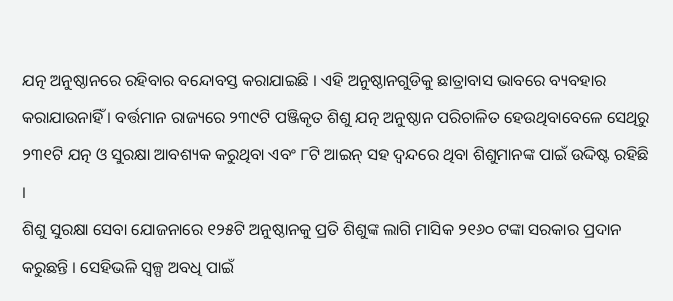ଯତ୍ନ ଅନୁଷ୍ଠାନରେ ରହିବାର ବନ୍ଦୋବସ୍ତ କରାଯାଇଛି । ଏହି ଅନୁଷ୍ଠାନଗୁଡିକୁ ଛାତ୍ରାବାସ ଭାବରେ ବ୍ୟବହାର କରାଯାଉନାହିଁ । ବର୍ତ୍ତମାନ ରାଜ୍ୟରେ ୨୩୯ଟି ପଞ୍ଜିକୃତ ଶିଶୁ ଯତ୍ନ ଅନୁଷ୍ଠାନ ପରିଚାଳିତ ହେଉଥିବାବେଳେ ସେଥିରୁ ୨୩୧ଟି ଯତ୍ନ ଓ ସୁରକ୍ଷା ଆବଶ୍ୟକ କରୁଥିବା ଏବଂ ୮ଟି ଆଇନ୍ ସହ ଦ୍ୱନ୍ଦରେ ଥିବା ଶିଶୁମାନଙ୍କ ପାଇଁ ଉଦ୍ଦିଷ୍ଟ ରହିଛି ।
ଶିଶୁ ସୁରକ୍ଷା ସେବା ଯୋଜନାରେ ୧୨୫ଟି ଅନୁଷ୍ଠାନକୁ ପ୍ରତି ଶିଶୁଙ୍କ ଲାଗି ମାସିକ ୨୧୬୦ ଟଙ୍କା ସରକାର ପ୍ରଦାନ କରୁଛନ୍ତି । ସେହିଭଳି ସ୍ୱଳ୍ପ ଅବଧି ପାଇଁ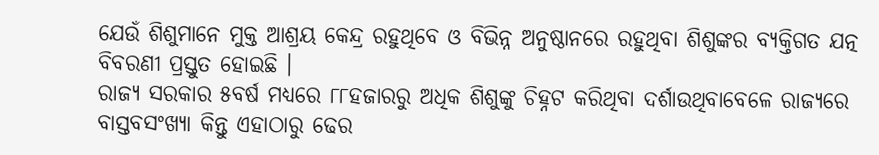ଯେଉଁ ଶିଶୁମାନେ ମୁକ୍ତ ଆଶ୍ରୟ କେନ୍ଦ୍ର ରହୁଥିବେ ଓ ବିଭିନ୍ନ ଅନୁଷ୍ଠାନରେ ରହୁଥିବା ଶିଶୁଙ୍କର ବ୍ୟକ୍ତିଗତ ଯତ୍ନ ବିବରଣୀ ପ୍ରସ୍ତୁତ ହୋଇଛି ।
ରାଜ୍ୟ ସରକାର ୫ବର୍ଷ ମଧ୍ୟରେ ୮୮ହଜାରରୁ ଅଧିକ ଶିଶୁଙ୍କୁ ଚିହ୍ନଟ କରିଥିବା ଦର୍ଶାଉଥିବାବେଳେ ରାଜ୍ୟରେ ବାସ୍ତବସଂଖ୍ୟା କିନ୍ତୁ ଏହାଠାରୁ ଢେର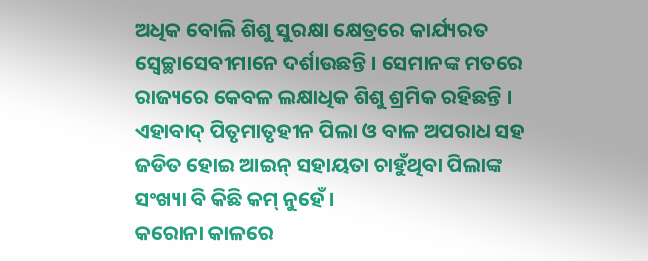ଅଧିକ ବୋଲି ଶିଶୁ ସୁରକ୍ଷା କ୍ଷେତ୍ରରେ କାର୍ଯ୍ୟରତ ସ୍ୱେଚ୍ଛାସେବୀମାନେ ଦର୍ଶାଉଛନ୍ତି । ସେମାନଙ୍କ ମତରେ ରାଜ୍ୟରେ କେବଳ ଲକ୍ଷାଧିକ ଶିଶୁ ଶ୍ରମିକ ରହିଛନ୍ତି । ଏହାବାଦ୍ ପିତୃମାତୃହୀନ ପିଲା ଓ ବାଳ ଅପରାଧ ସହ ଜଡିତ ହୋଇ ଆଇନ୍ ସହାୟତା ଚାହୁଁଥିବା ପିଲାଙ୍କ ସଂଖ୍ୟା ବି କିଛି କମ୍ ନୁହେଁ ।
କରୋନା କାଳରେ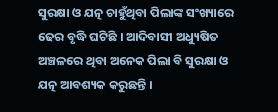ସୁରକ୍ଷା ଓ ଯତ୍ନ ଚାହୁଁଥିବା ପିଲାଙ୍କ ସଂଖ୍ୟାରେ ଢେର ବୃଦ୍ଧି ଘଟିଛି । ଆଦିବାସୀ ଅଧ୍ୟୁଷିତ ଅଞ୍ଚଳରେ ଥିବା ଅନେକ ପିଲା ବି ସୁରକ୍ଷା ଓ ଯତ୍ନ ଆବଶ୍ୟକ କରୁଛନ୍ତି ।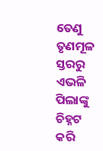ତେଣୁ ତୃଣମୂଳ ସ୍ତରରୁ ଏଭଳି ପିଲାଙ୍କୁ ଚିହ୍ନଟ କରି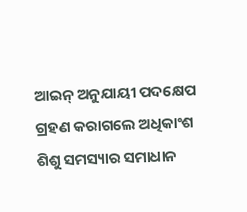ଆଇନ୍ ଅନୁଯାୟୀ ପଦକ୍ଷେପ ଗ୍ରହଣ କରାଗଲେ ଅଧିକାଂଶ ଶିଶୁ ସମସ୍ୟାର ସମାଧାନ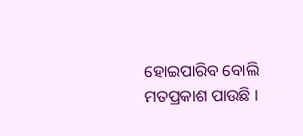ହୋଇପାରିବ ବୋଲି ମତପ୍ରକାଶ ପାଉଛି ।